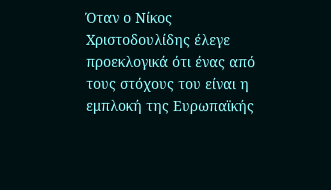Όταν ο Νίκος Χριστοδουλίδης έλεγε προεκλογικά ότι ένας από τους στόχους του είναι η εμπλοκή της Ευρωπαϊκής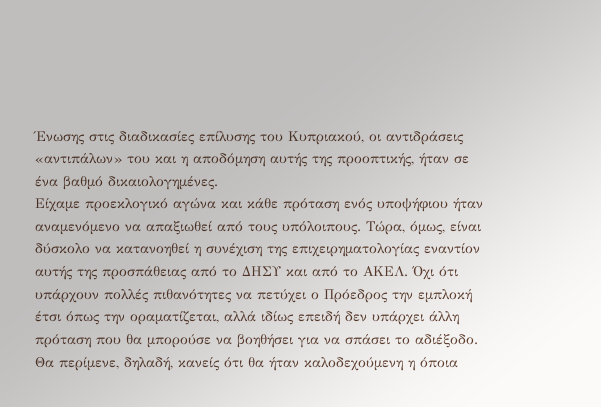Ένωσης στις διαδικασίες επίλυσης του Κυπριακού, οι αντιδράσεις «αντιπάλων» του και η αποδόμηση αυτής της προοπτικής, ήταν σε ένα βαθμό δικαιολογημένες.
Είχαμε προεκλογικό αγώνα και κάθε πρόταση ενός υποψήφιου ήταν αναμενόμενο να απαξιωθεί από τους υπόλοιπους. Τώρα, όμως, είναι δύσκολο να κατανοηθεί η συνέχιση της επιχειρηματολογίας εναντίον αυτής της προσπάθειας από το ΔΗΣΥ και από το ΑΚΕΛ. Όχι ότι υπάρχουν πολλές πιθανότητες να πετύχει ο Πρόεδρος την εμπλοκή έτσι όπως την οραματίζεται, αλλά ιδίως επειδή δεν υπάρχει άλλη πρόταση που θα μπορούσε να βοηθήσει για να σπάσει το αδιέξοδο.
Θα περίμενε, δηλαδή, κανείς ότι θα ήταν καλοδεχούμενη η όποια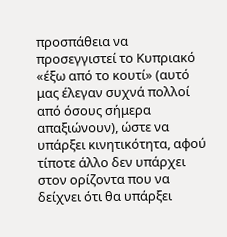προσπάθεια να προσεγγιστεί το Κυπριακό «έξω από το κουτί» (αυτό μας έλεγαν συχνά πολλοί από όσους σήμερα απαξιώνουν), ώστε να υπάρξει κινητικότητα, αφού τίποτε άλλο δεν υπάρχει στον ορίζοντα που να δείχνει ότι θα υπάρξει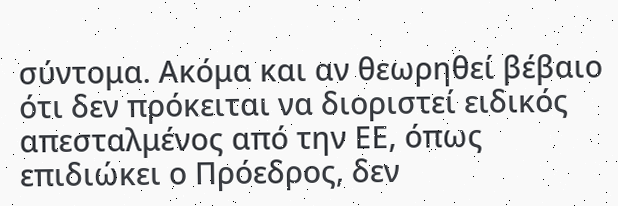σύντομα. Ακόμα και αν θεωρηθεί βέβαιο ότι δεν πρόκειται να διοριστεί ειδικός απεσταλμένος από την ΕΕ, όπως επιδιώκει ο Πρόεδρος, δεν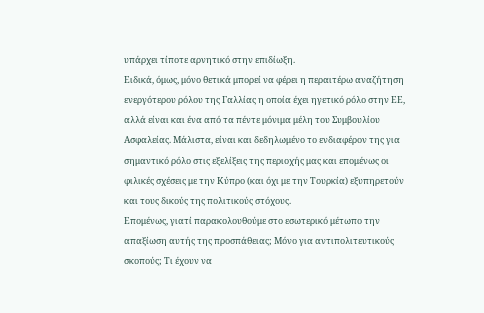υπάρχει τίποτε αρνητικό στην επιδίωξη.
Ειδικά, όμως, μόνο θετικά μπορεί να φέρει η περαιτέρω αναζήτηση ενεργότερου ρόλου της Γαλλίας η οποία έχει ηγετικό ρόλο στην ΕΕ, αλλά είναι και ένα από τα πέντε μόνιμα μέλη του Συμβουλίου Ασφαλείας. Μάλιστα, είναι και δεδηλωμένο το ενδιαφέρον της για σημαντικό ρόλο στις εξελίξεις της περιοχής μας και επομένως οι φιλικές σχέσεις με την Κύπρο (και όχι με την Τουρκία) εξυπηρετούν και τους δικούς της πολιτικούς στόχους.
Επομένως, γιατί παρακολουθούμε στο εσωτερικό μέτωπο την απαξίωση αυτής της προσπάθειας; Μόνο για αντιπολιτευτικούς σκοπούς; Τι έχουν να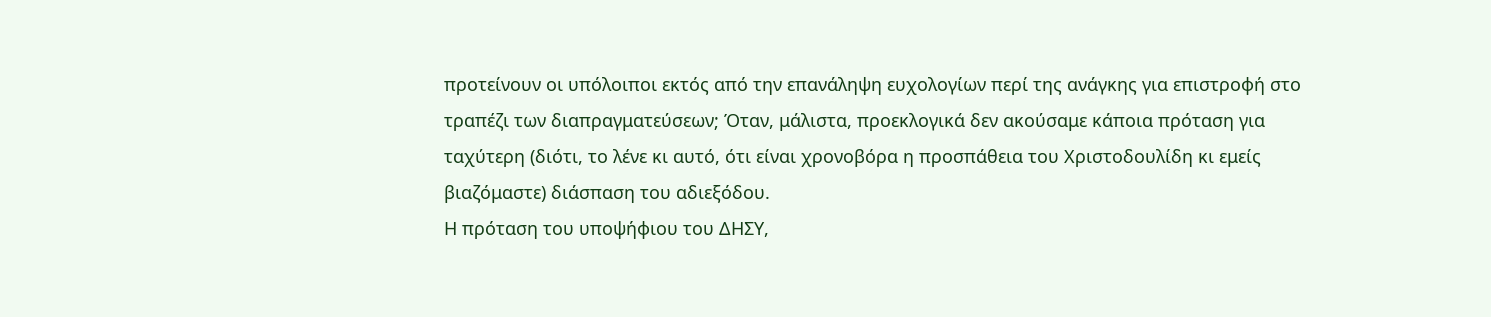προτείνουν οι υπόλοιποι εκτός από την επανάληψη ευχολογίων περί της ανάγκης για επιστροφή στο τραπέζι των διαπραγματεύσεων; Όταν, μάλιστα, προεκλογικά δεν ακούσαμε κάποια πρόταση για ταχύτερη (διότι, το λένε κι αυτό, ότι είναι χρονοβόρα η προσπάθεια του Χριστοδουλίδη κι εμείς βιαζόμαστε) διάσπαση του αδιεξόδου.
Η πρόταση του υποψήφιου του ΔΗΣΥ,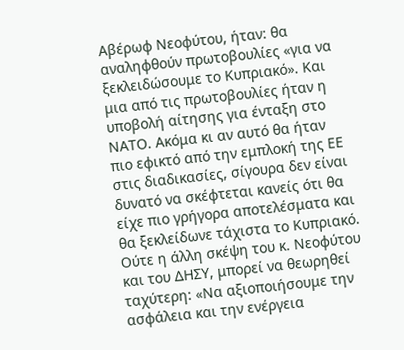Αβέρωφ Νεοφύτου, ήταν: θα αναληφθούν πρωτοβουλίες «για να ξεκλειδώσουμε το Κυπριακό». Και μια από τις πρωτοβουλίες ήταν η υποβολή αίτησης για ένταξη στο ΝΑΤΟ. Ακόμα κι αν αυτό θα ήταν πιο εφικτό από την εμπλοκή της ΕΕ στις διαδικασίες, σίγουρα δεν είναι δυνατό να σκέφτεται κανείς ότι θα είχε πιο γρήγορα αποτελέσματα και θα ξεκλείδωνε τάχιστα το Κυπριακό.
Ούτε η άλλη σκέψη του κ. Νεοφύτου και του ΔΗΣΥ, μπορεί να θεωρηθεί ταχύτερη: «Να αξιοποιήσουμε την ασφάλεια και την ενέργεια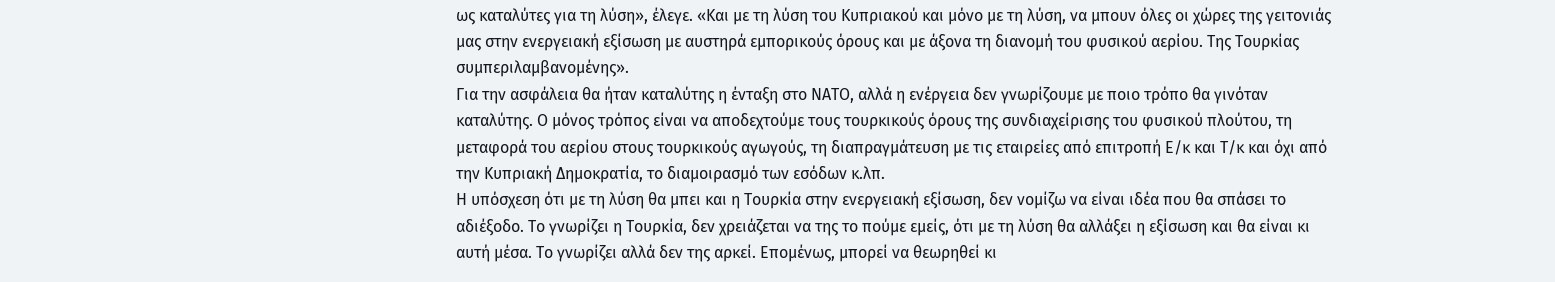ως καταλύτες για τη λύση», έλεγε. «Και με τη λύση του Κυπριακού και μόνο με τη λύση, να μπουν όλες οι χώρες της γειτονιάς μας στην ενεργειακή εξίσωση με αυστηρά εμπορικούς όρους και με άξονα τη διανομή του φυσικού αερίου. Της Τουρκίας συμπεριλαμβανομένης».
Για την ασφάλεια θα ήταν καταλύτης η ένταξη στο ΝΑΤΟ, αλλά η ενέργεια δεν γνωρίζουμε με ποιο τρόπο θα γινόταν καταλύτης. Ο μόνος τρόπος είναι να αποδεχτούμε τους τουρκικούς όρους της συνδιαχείρισης του φυσικού πλούτου, τη μεταφορά του αερίου στους τουρκικούς αγωγούς, τη διαπραγμάτευση με τις εταιρείες από επιτροπή Ε/κ και Τ/κ και όχι από την Κυπριακή Δημοκρατία, το διαμοιρασμό των εσόδων κ.λπ.
Η υπόσχεση ότι με τη λύση θα μπει και η Τουρκία στην ενεργειακή εξίσωση, δεν νομίζω να είναι ιδέα που θα σπάσει το αδιέξοδο. Το γνωρίζει η Τουρκία, δεν χρειάζεται να της το πούμε εμείς, ότι με τη λύση θα αλλάξει η εξίσωση και θα είναι κι αυτή μέσα. Το γνωρίζει αλλά δεν της αρκεί. Επομένως, μπορεί να θεωρηθεί κι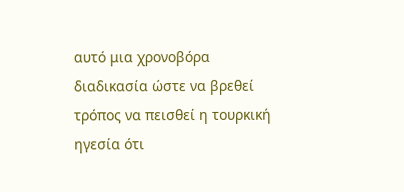αυτό μια χρονοβόρα διαδικασία ώστε να βρεθεί τρόπος να πεισθεί η τουρκική ηγεσία ότι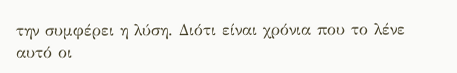την συμφέρει η λύση. Διότι είναι χρόνια που το λένε αυτό οι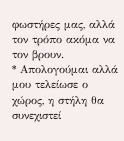φωστήρες μας, αλλά τον τρόπο ακόμα να τον βρουν.
* Απολογούμαι αλλά μου τελείωσε ο χώρος, η στήλη θα συνεχιστεί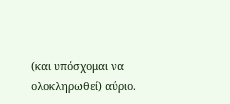(και υπόσχομαι να ολοκληρωθεί) αύριο.